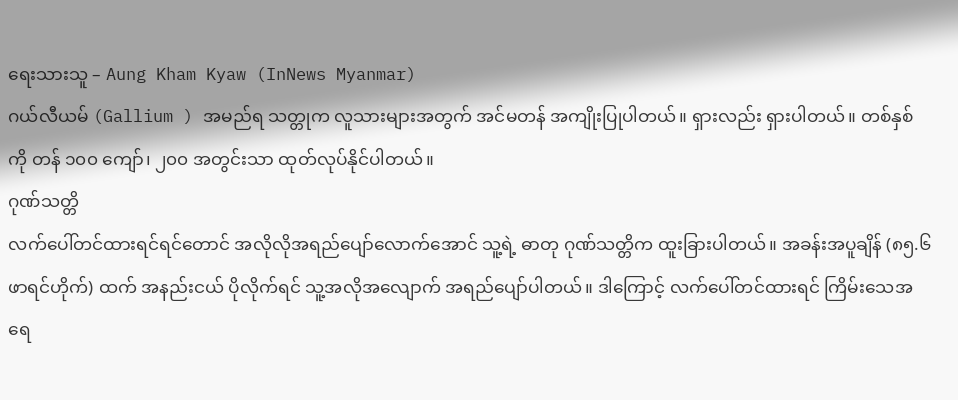ရေးသားသူ – Aung Kham Kyaw (InNews Myanmar)
ဂယ်လီယမ် (Gallium ) အမည်ရ သတ္တုက လူသားများအတွက် အင်မတန် အကျိုးပြုပါတယ်။ ရှားလည်း ရှားပါတယ်။ တစ်နှစ်ကို တန် ၁၀၀ ကျော်၊ ၂၀၀ အတွင်းသာ ထုတ်လုပ်နိုင်ပါတယ်။
ဂုဏ်သတ္တိ
လက်ပေါ်တင်ထားရင်ရင်တောင် အလိုလိုအရည်ပျော်လောက်အောင် သူ့ရဲ့ ဓာတု ဂုဏ်သတ္တိက ထူးခြားပါတယ်။ အခန်းအပူချိန် (၈၅.၆ ဖာရင်ဟိုက်) ထက် အနည်းငယ် ပိုလိုက်ရင် သူ့အလိုအလျောက် အရည်ပျော်ပါတယ်။ ဒါကြောင့် လက်ပေါ်တင်ထားရင် ကြိမ်းသေအရေ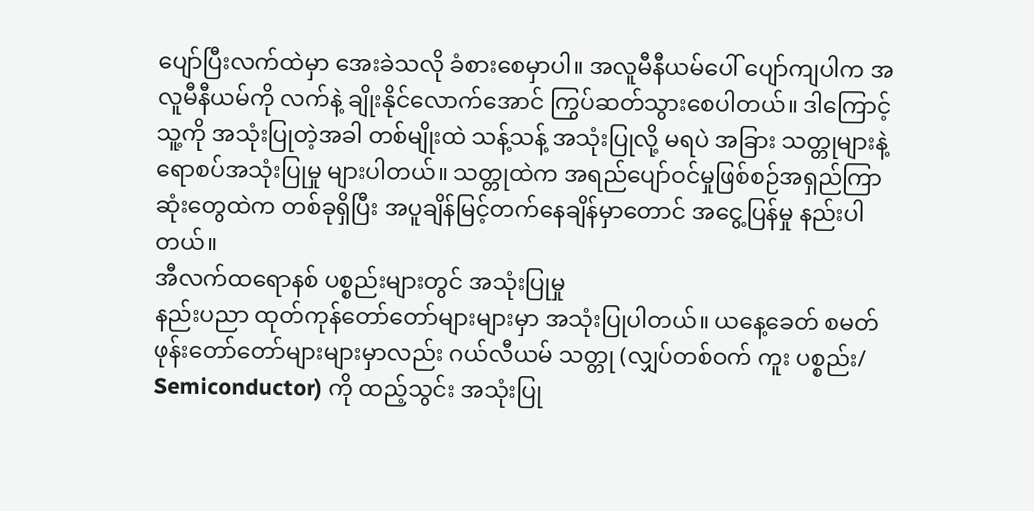ပျော်ပြီးလက်ထဲမှာ အေးခဲသလို ခံစားစေမှာပါ။ အလူမီနီယမ်ပေါ် ပျော်ကျပါက အလူမီနီယမ်ကို လက်နဲ့ ချိုးနိုင်လောက်အောင် ကြွပ်ဆတ်သွားစေပါတယ်။ ဒါကြောင့် သူ့ကို အသုံးပြုတဲ့အခါ တစ်မျိုးထဲ သန့်သန့် အသုံးပြုလို့ မရပဲ အခြား သတ္တုများနဲ့ ရောစပ်အသုံးပြုမှု များပါတယ်။ သတ္တုထဲက အရည်ပျော်ဝင်မှုဖြစ်စဉ်အရှည်ကြာဆုံးတွေထဲက တစ်ခုရှိပြီး အပူချိန်မြင့်တက်နေချိန်မှာတောင် အငွေ့ပြန်မှု နည်းပါတယ်။
အီလက်ထရောနစ် ပစ္စည်းများတွင် အသုံးပြုမှု
နည်းပညာ ထုတ်ကုန်တော်တော်များများမှာ အသုံးပြုပါတယ်။ ယနေ့ခေတ် စမတ်ဖုန်းတော်တော်များများမှာလည်း ဂယ်လီယမ် သတ္တု (လျှပ်တစ်ဝက် ကူး ပစ္စည်း/ Semiconductor) ကို ထည့်သွင်း အသုံးပြု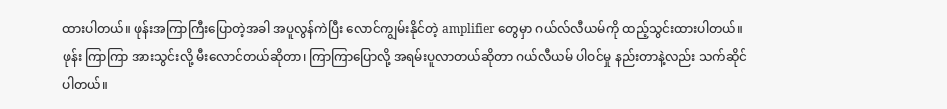ထားပါတယ်။ ဖုန်းအကြာကြီးပြောတဲ့အခါ အပူလွန်ကဲပြီး လောင်ကျွမ်းနိုင်တဲ့ amplifier တွေမှာ ဂယ်လ်လီယမ်ကို ထည့်သွင်းထားပါတယ်။ ဖုန်း ကြာကြာ အားသွင်းလို့ မီးလောင်တယ်ဆိုတာ၊ ကြာကြာပြောလို့ အရမ်းပူလာတယ်ဆိုတာ ဂယ်လီယမ် ပါဝင်မှု နည်းတာနဲ့လည်း သက်ဆိုင်ပါတယ်။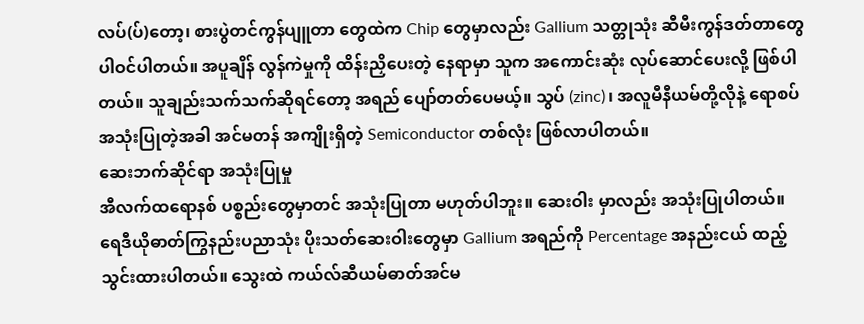လပ်(ပ်)တော့၊ စားပွဲတင်ကွန်ပျူတာ တွေထဲက Chip တွေမှာလည်း Gallium သတ္တုသုံး ဆီမီးကွန်ဒတ်တာတွေ ပါဝင်ပါတယ်။ အပူချိန် လွန်ကဲမှုကို ထိန်းညှိပေးတဲ့ နေရာမှာ သူက အကောင်းဆုံး လုပ်ဆောင်ပေးလို့ ဖြစ်ပါတယ်။ သူချည်းသက်သက်ဆိုရင်တော့ အရည် ပျော်တတ်ပေမယ့်။ သွပ် (zinc)၊ အလူမီနီယမ်တို့လိုနဲ့ ရောစပ် အသုံးပြုတဲ့အခါ အင်မတန် အကျိုးရှိတဲ့ Semiconductor တစ်လုံး ဖြစ်လာပါတယ်။
ဆေးဘက်ဆိုင်ရာ အသုံးပြုမှု
အီလက်ထရောနစ် ပစ္စည်းတွေမှာတင် အသုံးပြုတာ မဟုတ်ပါဘူး။ ဆေးဝါး မှာလည်း အသုံးပြုပါတယ်။ ရေဒီယိုဓာတ်ကြွနည်းပညာသုံး ပိုးသတ်ဆေးဝါးတွေမှာ Gallium အရည်ကို Percentage အနည်းငယ် ထည့်သွင်းထားပါတယ်။ သွေးထဲ ကယ်လ်ဆီယမ်ဓာတ်အင်မ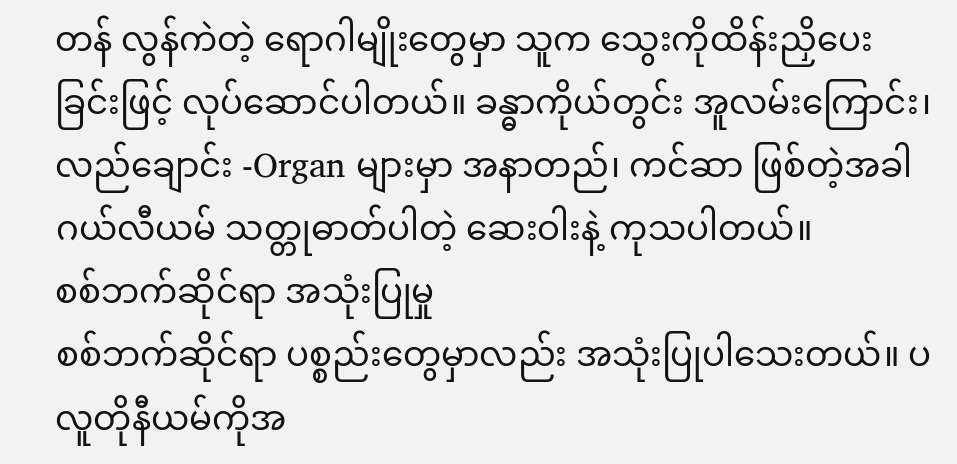တန် လွန်ကဲတဲ့ ရောဂါမျိုးတွေမှာ သူက သွေးကိုထိန်းညှိပေးခြင်းဖြင့် လုပ်ဆောင်ပါတယ်။ ခန္ဓာကိုယ်တွင်း အူလမ်းကြောင်း၊ လည်ချောင်း -Organ များမှာ အနာတည်၊ ကင်ဆာ ဖြစ်တဲ့အခါ ဂယ်လီယမ် သတ္တုဓာတ်ပါတဲ့ ဆေးဝါးနဲ့ ကုသပါတယ်။
စစ်ဘက်ဆိုင်ရာ အသုံးပြုမှု
စစ်ဘက်ဆိုင်ရာ ပစ္စည်းတွေမှာလည်း အသုံးပြုပါသေးတယ်။ ပလူတိုနီယမ်ကိုအ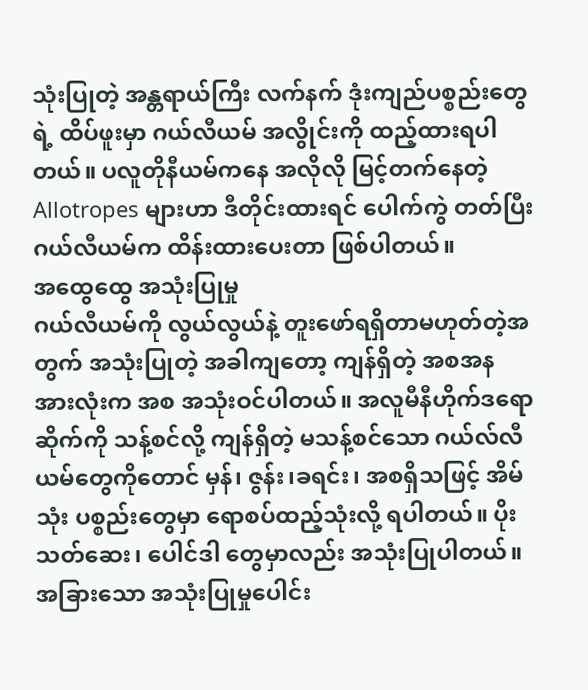သုံးပြုတဲ့ အန္တရာယ်ကြီး လက်နက် ဒုံးကျည်ပစ္စည်းတွေရဲ့ ထိပ်ဖူးမှာ ဂယ်လီယမ် အလွိုင်းကို ထည့်ထားရပါတယ်။ ပလူတိုနီယမ်ကနေ အလိုလို မြင့်တက်နေတဲ့ Allotropes များဟာ ဒီတိုင်းထားရင် ပေါက်ကွဲ တတ်ပြီး ဂယ်လီယမ်က ထိန်းထားပေးတာ ဖြစ်ပါတယ်။
အထွေထွေ အသုံးပြုမှု
ဂယ်လီယမ်ကို လွယ်လွယ်နဲ့ တူးဖော်ရရှိတာမဟုတ်တဲ့အတွက် အသုံးပြုတဲ့ အခါကျတော့ ကျန်ရှိတဲ့ အစအန အားလုံးက အစ အသုံးဝင်ပါတယ်။ အလူမီနီဟိုက်ဒရောဆိုက်ကို သန့်စင်လို့ ကျန်ရှိတဲ့ မသန့်စင်သော ဂယ်လ်လီယမ်တွေကိုတောင် မှန်၊ ဇွန်း၊ခရင်း၊ အစရှိသဖြင့် အိမ်သုံး ပစ္စည်းတွေမှာ ရောစပ်ထည့်သုံးလို့ ရပါတယ်။ ပိုးသတ်ဆေး၊ ပေါင်ဒါ တွေမှာလည်း အသုံးပြုပါတယ်။ အခြားသော အသုံးပြုမှုပေါင်း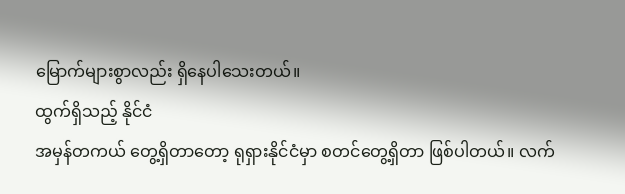မြောက်များစွာလည်း ရှိနေပါသေးတယ်။
ထွက်ရှိသည့် နိုင်ငံ
အမှန်တကယ် တွေ့ရှိတာတော့ ရုရှားနိုင်ငံမှာ စတင်တွေ့ရှိတာ ဖြစ်ပါတယ်။ လက်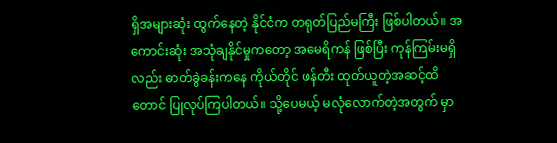ရှိအများဆုံး ထွက်နေတဲ့ နိုင်ငံက တရုတ်ပြည်မကြီး ဖြစ်ပါတယ်။ အကောင်းဆုံး အသုံချနိုင်မှုကတော့ အမေရိကန် ဖြစ်ပြီး ကုန်ကြမ်းမရှိလည်း ဓာတ်ခွဲခန်းကနေ ကိုယ်တိုင် ဖန်တီး ထုတ်ယူတဲ့အဆင့်ထိတောင် ပြုလုပ်ကြပါတယ်။ သို့ပေမယ့် မလုံလောက်တဲ့အတွက် မှာ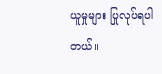ယူမှုများ ပြုလုပ်ရပါတယ်။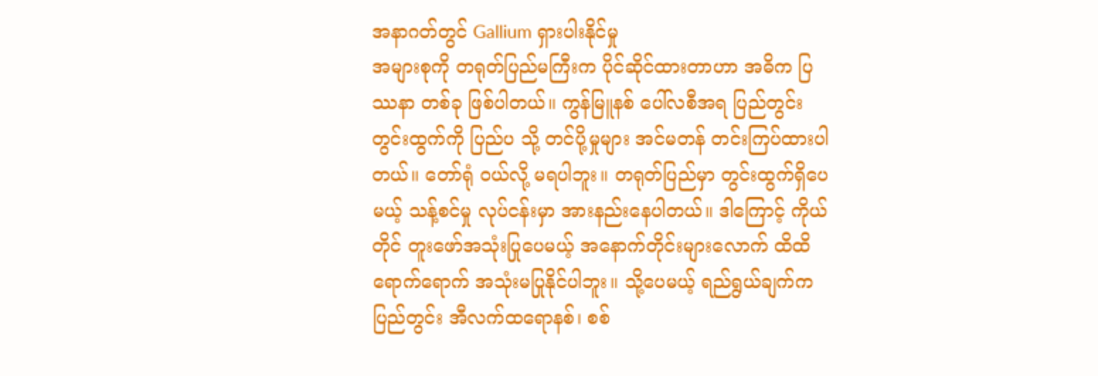အနာဂတ်တွင် Gallium ရှားပါးနိုင်မှု
အများစုကို တရုတ်ပြည်မကြီးက ပိုင်ဆိုင်ထားတာဟာ အဓိက ပြဿနာ တစ်ခု ဖြစ်ပါတယ်။ ကွန်မြူနစ် ပေါ်လစီအရ ပြည်တွင်း တွင်းထွက်ကို ပြည်ပ သို့ တင်ပို့မှုများ အင်မတန် တင်းကြပ်ထားပါတယ်။ တော်ရုံ ဝယ်လို့ မရပါဘူး။ တရုတ်ပြည်မှာ တွင်းထွက်ရှိပေမယ့် သန့်စင်မှု လုပ်ငန်းမှာ အားနည်းနေပါတယ်။ ဒါကြောင့် ကိုယ်တိုင် တူးဖော်အသုံးပြုပေမယ့် အနောက်တိုင်းများလောက် ထိထိရောက်ရောက် အသုံးမပြုနိုင်ပါဘူး။ သို့ပေမယ့် ရည်ရွယ်ချက်က ပြည်တွင်း အီလက်ထရောနစ်၊ စစ်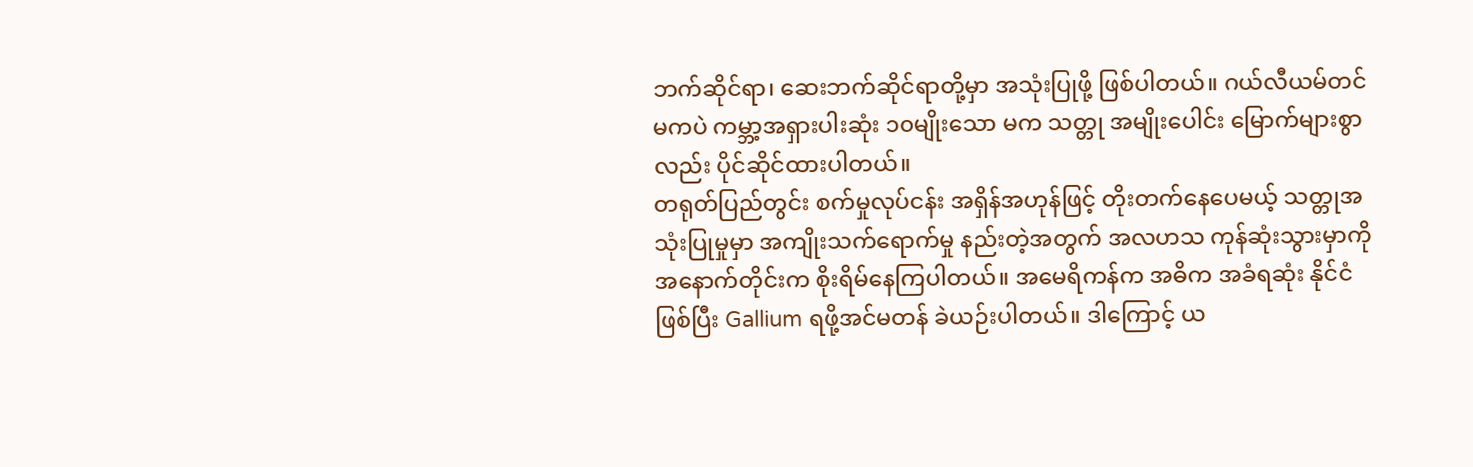ဘက်ဆိုင်ရာ၊ ဆေးဘက်ဆိုင်ရာတို့မှာ အသုံးပြုဖို့ ဖြစ်ပါတယ်။ ဂယ်လီယမ်တင် မကပဲ ကမ္ဘာ့အရှားပါးဆုံး ၁၀မျိုးသော မက သတ္တု အမျိုးပေါင်း မြောက်များစွာလည်း ပိုင်ဆိုင်ထားပါတယ်။
တရုတ်ပြည်တွင်း စက်မှုလုပ်ငန်း အရှိန်အဟုန်ဖြင့် တိုးတက်နေပေမယ့် သတ္တုအသုံးပြုမှုမှာ အကျိုးသက်ရောက်မှု နည်းတဲ့အတွက် အလဟသ ကုန်ဆုံးသွားမှာကို အနောက်တိုင်းက စိုးရိမ်နေကြပါတယ်။ အမေရိကန်က အဓိက အခံရဆုံး နိုင်ငံ ဖြစ်ပြီး Gallium ရဖို့အင်မတန် ခဲယဉ်းပါတယ်။ ဒါကြောင့် ယ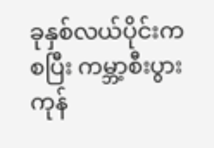ခုနှစ်လယ်ပိုင်းကစပြီး ကမ္ဘာ့စီးပွားကုန်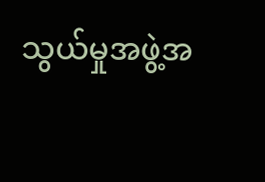သွယ်မှုအဖွဲ့အ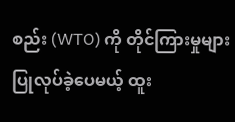စည်း (WTO) ကို တိုင်ကြားမှုများ ပြုလုပ်ခဲ့ပေမယ့် ထူး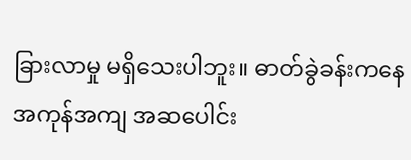ခြားလာမှု မရှိသေးပါဘူး။ ဓာတ်ခွဲခန်းကနေ အကုန်အကျ အဆပေါင်း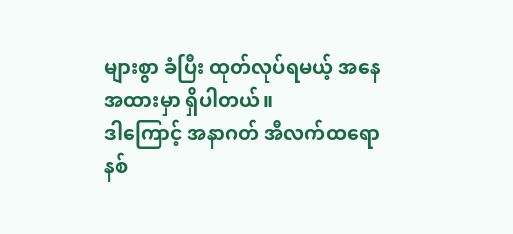များစွာ ခံပြီး ထုတ်လုပ်ရမယ့် အနေအထားမှာ ရှိပါတယ်။
ဒါကြောင့် အနာဂတ် အီလက်ထရောနစ်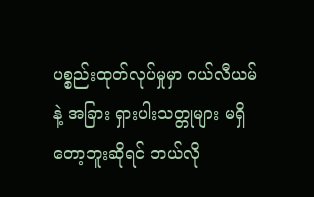ပစ္စည်းထုတ်လုပ်မှုမှာ ဂယ်လီယမ် နဲ့ အခြား ရှားပါးသတ္တုများ မရှိတော့ဘူးဆိုရင် ဘယ်လို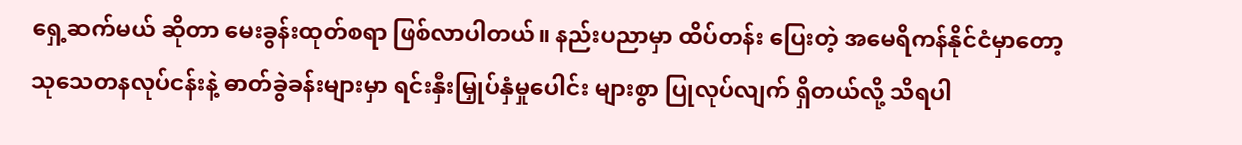ရှေ့ဆက်မယ် ဆိုတာ မေးခွန်းထုတ်စရာ ဖြစ်လာပါတယ်။ နည်းပညာမှာ ထိပ်တန်း ပြေးတဲ့ အမေရိကန်နိုင်ငံမှာတော့ သုသေတနလုပ်ငန်းနဲ့ ဓာတ်ခွဲခန်းများမှာ ရင်းနှီးမြှုပ်နှံမှုပေါင်း များစွာ ပြုလုပ်လျက် ရှိတယ်လို့ သိရပါ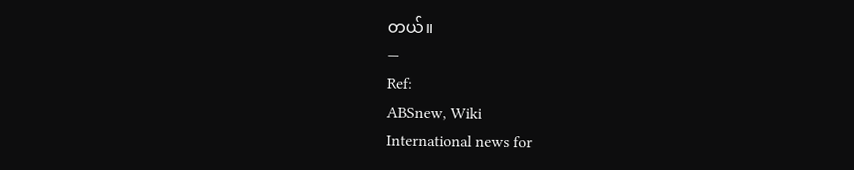တယ်။
—
Ref:
ABSnew, Wiki
International news for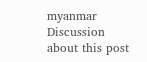myanmar
Discussion about this post